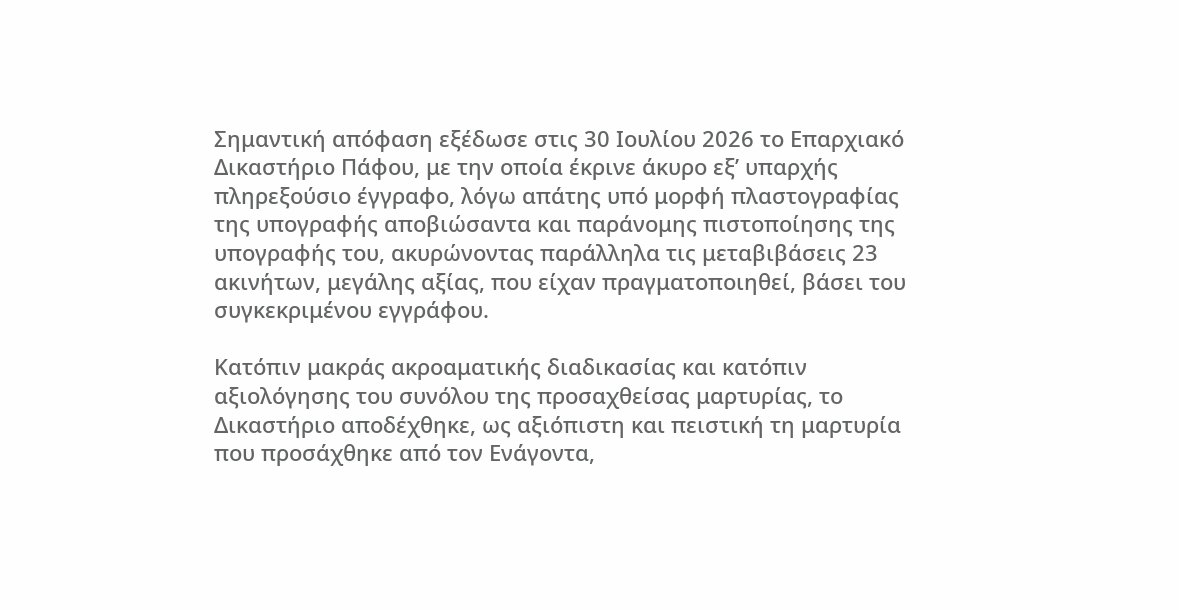Σημαντική απόφαση εξέδωσε στις 30 Ιουλίου 2026 το Επαρχιακό Δικαστήριο Πάφου, με την οποία έκρινε άκυρο εξ’ υπαρχής πληρεξούσιο έγγραφο, λόγω απάτης υπό μορφή πλαστογραφίας της υπογραφής αποβιώσαντα και παράνομης πιστοποίησης της υπογραφής του, ακυρώνοντας παράλληλα τις μεταβιβάσεις 23 ακινήτων, μεγάλης αξίας, που είχαν πραγματοποιηθεί, βάσει του συγκεκριμένου εγγράφου.

Κατόπιν μακράς ακροαματικής διαδικασίας και κατόπιν αξιολόγησης του συνόλου της προσαχθείσας μαρτυρίας, το Δικαστήριο αποδέχθηκε, ως αξιόπιστη και πειστική τη μαρτυρία που προσάχθηκε από τον Ενάγοντα,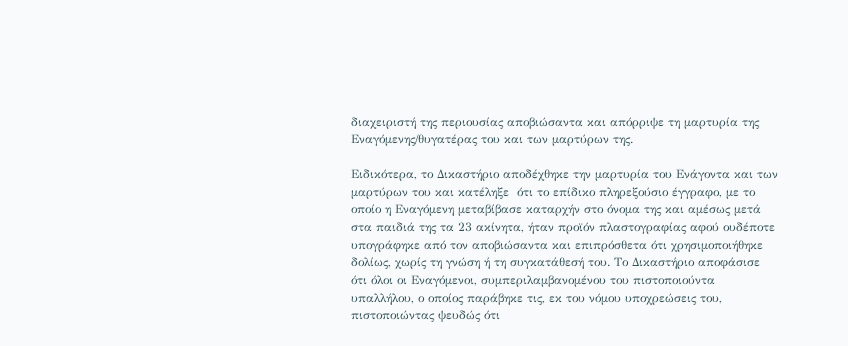διαχειριστή της περιουσίας αποβιώσαντα και απόρριψε τη μαρτυρία της Εναγόμενης/θυγατέρας του και των μαρτύρων της.

Ειδικότερα, το Δικαστήριο αποδέχθηκε την μαρτυρία του Ενάγοντα και των μαρτύρων του και κατέληξε  ότι το επίδικο πληρεξούσιο έγγραφο, με το οποίο η Εναγόμενη μεταβίβασε καταρχήν στο όνομα της και αμέσως μετά στα παιδιά της τα 23 ακίνητα, ήταν προϊόν πλαστογραφίας αφού ουδέποτε υπογράφηκε από τον αποβιώσαντα και επιπρόσθετα ότι χρησιμοποιήθηκε δολίως, χωρίς τη γνώση ή τη συγκατάθεσή του. Το Δικαστήριο αποφάσισε ότι όλοι οι Εναγόμενοι, συμπεριλαμβανομένου του πιστοποιούντα υπαλλήλου, ο οποίος παράβηκε τις, εκ του νόμου υποχρεώσεις του, πιστοποιώντας ψευδώς ότι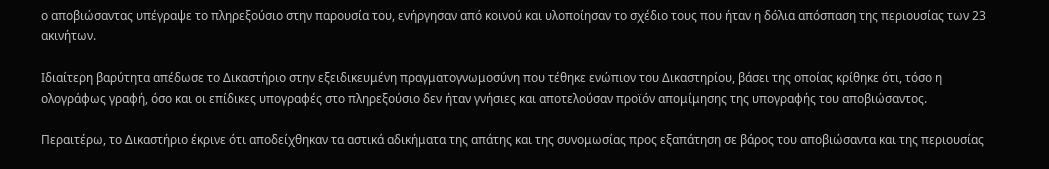ο αποβιώσαντας υπέγραψε το πληρεξούσιο στην παρουσία του, ενήργησαν από κοινού και υλοποίησαν το σχέδιο τους που ήταν η δόλια απόσπαση της περιουσίας των 23 ακινήτων.

Ιδιαίτερη βαρύτητα απέδωσε το Δικαστήριο στην εξειδικευμένη πραγματογνωμοσύνη που τέθηκε ενώπιον του Δικαστηρίου, βάσει της οποίας κρίθηκε ότι, τόσο η ολογράφως γραφή, όσο και οι επίδικες υπογραφές στο πληρεξούσιο δεν ήταν γνήσιες και αποτελούσαν προϊόν απομίμησης της υπογραφής του αποβιώσαντος.

Περαιτέρω, το Δικαστήριο έκρινε ότι αποδείχθηκαν τα αστικά αδικήματα της απάτης και της συνομωσίας προς εξαπάτηση σε βάρος του αποβιώσαντα και της περιουσίας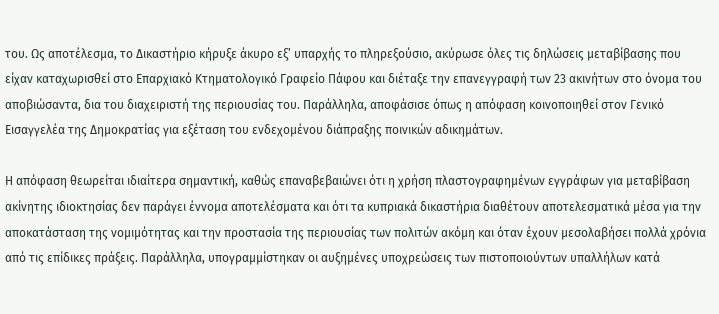του. Ως αποτέλεσμα, το Δικαστήριο κήρυξε άκυρο εξ’ υπαρχής το πληρεξούσιο, ακύρωσε όλες τις δηλώσεις μεταβίβασης που είχαν καταχωρισθεί στο Επαρχιακό Κτηματολογικό Γραφείο Πάφου και διέταξε την επανεγγραφή των 23 ακινήτων στο όνομα του αποβιώσαντα, δια του διαχειριστή της περιουσίας του. Παράλληλα, αποφάσισε όπως η απόφαση κοινοποιηθεί στον Γενικό Εισαγγελέα της Δημοκρατίας για εξέταση του ενδεχομένου διάπραξης ποινικών αδικημάτων.

Η απόφαση θεωρείται ιδιαίτερα σημαντική, καθώς επαναβεβαιώνει ότι η χρήση πλαστογραφημένων εγγράφων για μεταβίβαση ακίνητης ιδιοκτησίας δεν παράγει έννομα αποτελέσματα και ότι τα κυπριακά δικαστήρια διαθέτουν αποτελεσματικά μέσα για την αποκατάσταση της νομιμότητας και την προστασία της περιουσίας των πολιτών ακόμη και όταν έχουν μεσολαβήσει πολλά χρόνια από τις επίδικες πράξεις. Παράλληλα, υπογραμμίστηκαν οι αυξημένες υποχρεώσεις των πιστοποιούντων υπαλλήλων κατά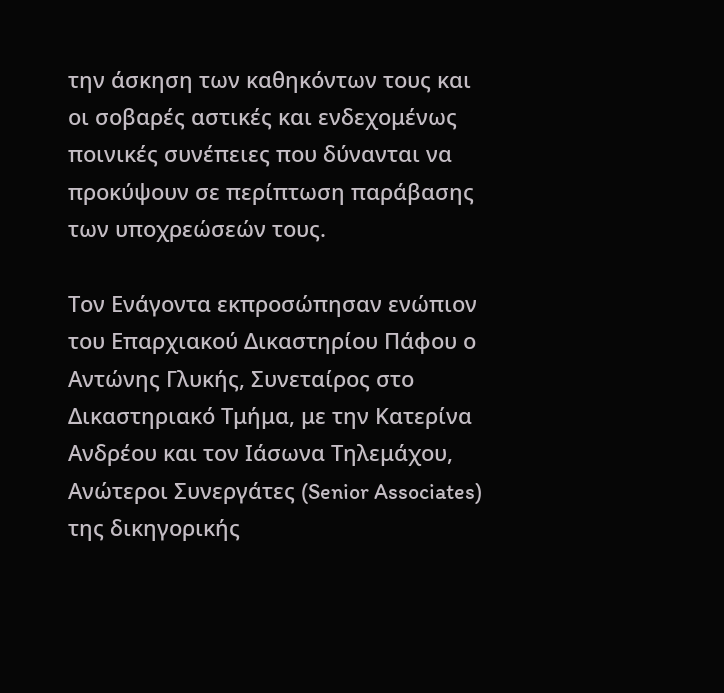την άσκηση των καθηκόντων τους και οι σοβαρές αστικές και ενδεχομένως ποινικές συνέπειες που δύνανται να προκύψουν σε περίπτωση παράβασης των υποχρεώσεών τους.

Τον Ενάγοντα εκπροσώπησαν ενώπιον του Επαρχιακού Δικαστηρίου Πάφου ο Αντώνης Γλυκής, Συνεταίρος στο Δικαστηριακό Τμήμα, με την Κατερίνα Ανδρέου και τον Ιάσωνα Τηλεμάχου, Ανώτεροι Συνεργάτες (Senior Associates) της δικηγορικής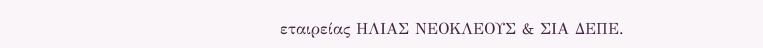εταιρείας ΗΛΙΑΣ ΝΕΟΚΛΕΟΥΣ & ΣΙΑ ΔΕΠΕ.